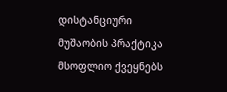დისტანციური მუშაობის პრაქტიკა მსოფლიო ქვეყნებს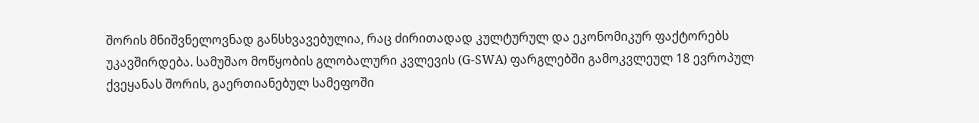შორის მნიშვნელოვნად განსხვავებულია, რაც ძირითადად კულტურულ და ეკონომიკურ ფაქტორებს უკავშირდება. სამუშაო მოწყობის გლობალური კვლევის (G-SWA) ფარგლებში გამოკვლეულ 18 ევროპულ ქვეყანას შორის, გაერთიანებულ სამეფოში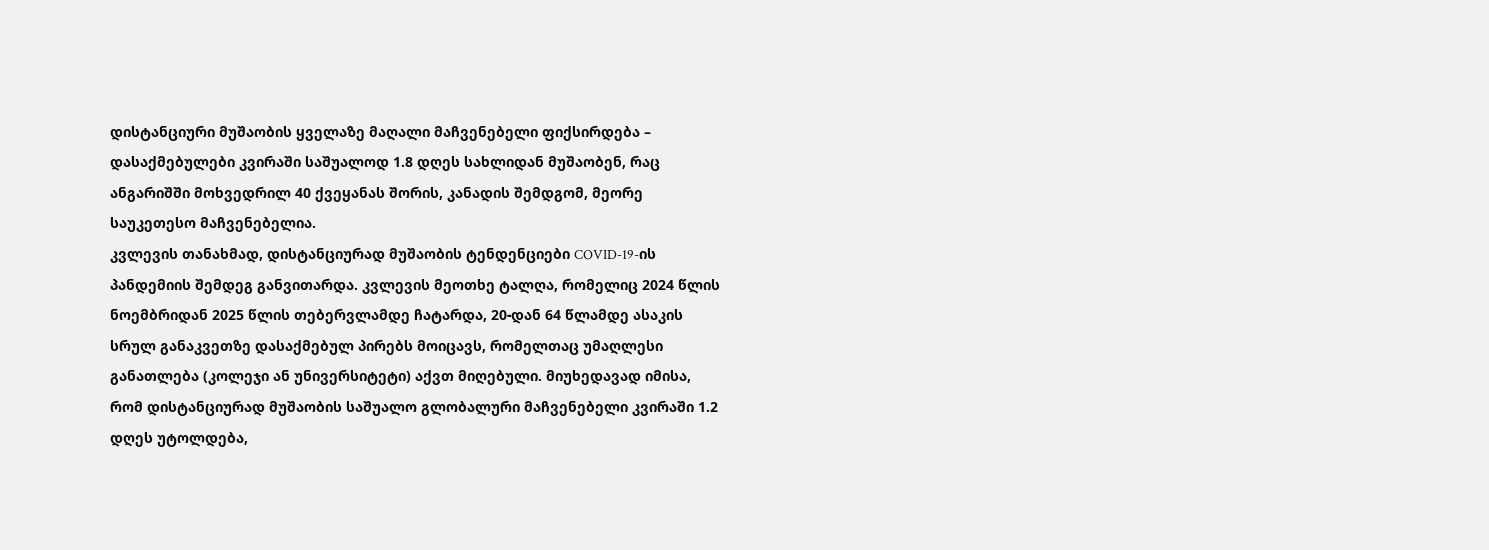დისტანციური მუშაობის ყველაზე მაღალი მაჩვენებელი ფიქსირდება – დასაქმებულები კვირაში საშუალოდ 1.8 დღეს სახლიდან მუშაობენ, რაც ანგარიშში მოხვედრილ 40 ქვეყანას შორის, კანადის შემდგომ, მეორე საუკეთესო მაჩვენებელია.
კვლევის თანახმად, დისტანციურად მუშაობის ტენდენციები COVID-19-ის პანდემიის შემდეგ განვითარდა. კვლევის მეოთხე ტალღა, რომელიც 2024 წლის ნოემბრიდან 2025 წლის თებერვლამდე ჩატარდა, 20-დან 64 წლამდე ასაკის სრულ განაკვეთზე დასაქმებულ პირებს მოიცავს, რომელთაც უმაღლესი განათლება (კოლეჯი ან უნივერსიტეტი) აქვთ მიღებული. მიუხედავად იმისა, რომ დისტანციურად მუშაობის საშუალო გლობალური მაჩვენებელი კვირაში 1.2 დღეს უტოლდება,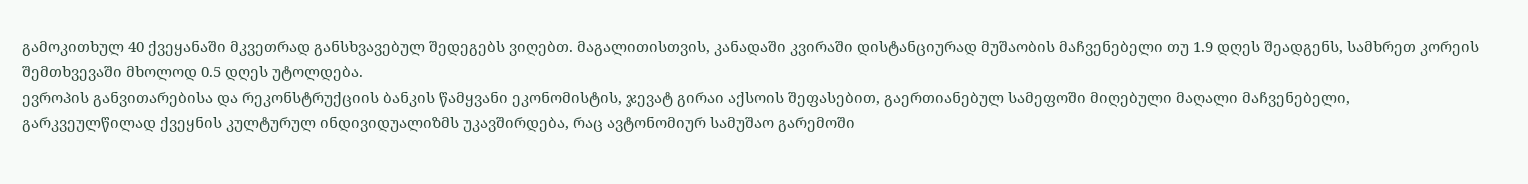გამოკითხულ 40 ქვეყანაში მკვეთრად განსხვავებულ შედეგებს ვიღებთ. მაგალითისთვის, კანადაში კვირაში დისტანციურად მუშაობის მაჩვენებელი თუ 1.9 დღეს შეადგენს, სამხრეთ კორეის შემთხვევაში მხოლოდ 0.5 დღეს უტოლდება.
ევროპის განვითარებისა და რეკონსტრუქციის ბანკის წამყვანი ეკონომისტის, ჯევატ გირაი აქსოის შეფასებით, გაერთიანებულ სამეფოში მიღებული მაღალი მაჩვენებელი, გარკვეულწილად ქვეყნის კულტურულ ინდივიდუალიზმს უკავშირდება, რაც ავტონომიურ სამუშაო გარემოში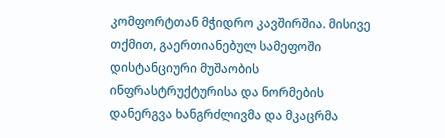კომფორტთან მჭიდრო კავშირშია. მისივე თქმით, გაერთიანებულ სამეფოში დისტანციური მუშაობის ინფრასტრუქტურისა და ნორმების დანერგვა ხანგრძლივმა და მკაცრმა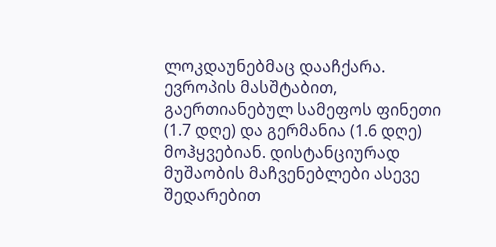ლოკდაუნებმაც დააჩქარა.
ევროპის მასშტაბით, გაერთიანებულ სამეფოს ფინეთი (1.7 დღე) და გერმანია (1.6 დღე) მოჰყვებიან. დისტანციურად მუშაობის მაჩვენებლები ასევე შედარებით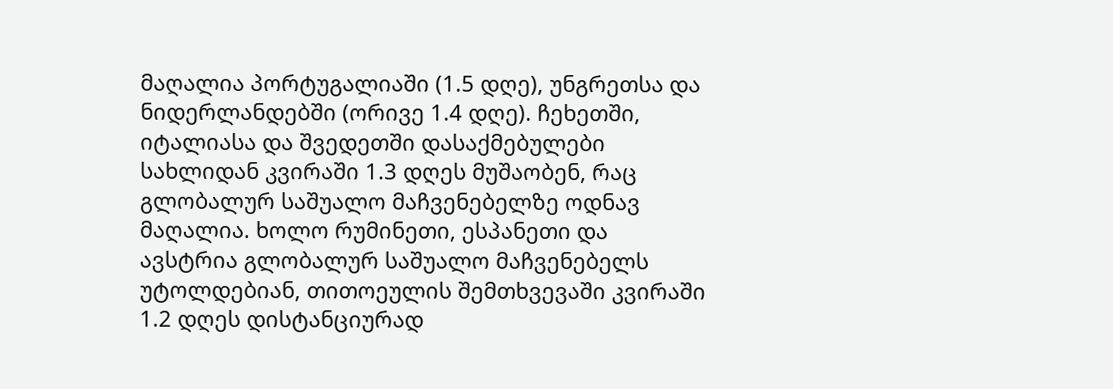მაღალია პორტუგალიაში (1.5 დღე), უნგრეთსა და ნიდერლანდებში (ორივე 1.4 დღე). ჩეხეთში, იტალიასა და შვედეთში დასაქმებულები სახლიდან კვირაში 1.3 დღეს მუშაობენ, რაც გლობალურ საშუალო მაჩვენებელზე ოდნავ მაღალია. ხოლო რუმინეთი, ესპანეთი და ავსტრია გლობალურ საშუალო მაჩვენებელს უტოლდებიან, თითოეულის შემთხვევაში კვირაში 1.2 დღეს დისტანციურად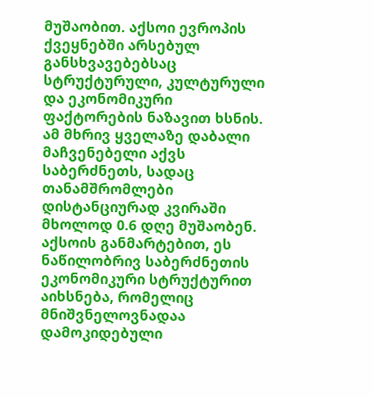მუშაობით. აქსოი ევროპის ქვეყნებში არსებულ განსხვავებებსაც სტრუქტურული, კულტურული და ეკონომიკური ფაქტორების ნაზავით ხსნის.
ამ მხრივ ყველაზე დაბალი მაჩვენებელი აქვს საბერძნეთს, სადაც თანამშრომლები დისტანციურად კვირაში მხოლოდ 0.6 დღე მუშაობენ. აქსოის განმარტებით, ეს ნაწილობრივ საბერძნეთის ეკონომიკური სტრუქტურით აიხსნება, რომელიც მნიშვნელოვნადაა დამოკიდებული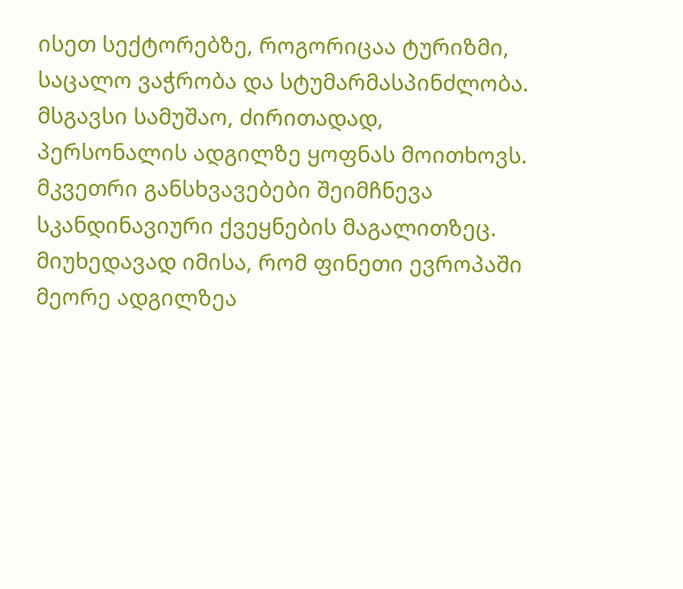ისეთ სექტორებზე, როგორიცაა ტურიზმი, საცალო ვაჭრობა და სტუმარმასპინძლობა. მსგავსი სამუშაო, ძირითადად, პერსონალის ადგილზე ყოფნას მოითხოვს.
მკვეთრი განსხვავებები შეიმჩნევა სკანდინავიური ქვეყნების მაგალითზეც. მიუხედავად იმისა, რომ ფინეთი ევროპაში მეორე ადგილზეა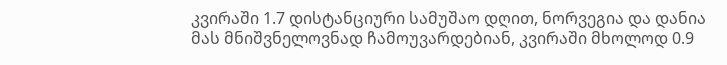კვირაში 1.7 დისტანციური სამუშაო დღით, ნორვეგია და დანია მას მნიშვნელოვნად ჩამოუვარდებიან, კვირაში მხოლოდ 0.9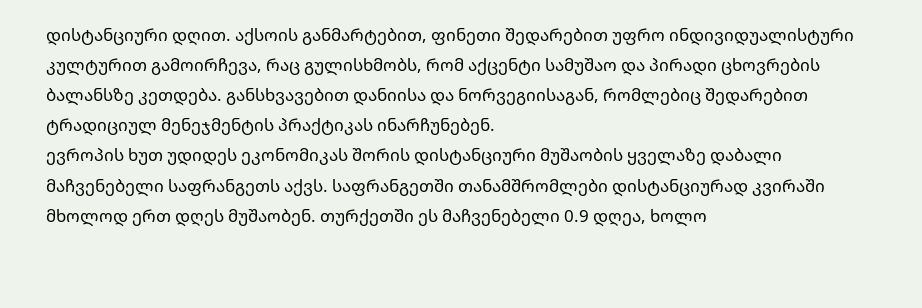დისტანციური დღით. აქსოის განმარტებით, ფინეთი შედარებით უფრო ინდივიდუალისტური კულტურით გამოირჩევა, რაც გულისხმობს, რომ აქცენტი სამუშაო და პირადი ცხოვრების ბალანსზე კეთდება. განსხვავებით დანიისა და ნორვეგიისაგან, რომლებიც შედარებით ტრადიციულ მენეჯმენტის პრაქტიკას ინარჩუნებენ.
ევროპის ხუთ უდიდეს ეკონომიკას შორის დისტანციური მუშაობის ყველაზე დაბალი მაჩვენებელი საფრანგეთს აქვს. საფრანგეთში თანამშრომლები დისტანციურად კვირაში მხოლოდ ერთ დღეს მუშაობენ. თურქეთში ეს მაჩვენებელი 0.9 დღეა, ხოლო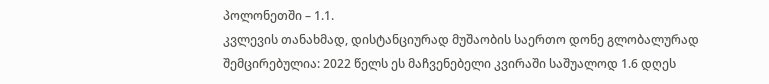პოლონეთში – 1.1.
კვლევის თანახმად, დისტანციურად მუშაობის საერთო დონე გლობალურად შემცირებულია: 2022 წელს ეს მაჩვენებელი კვირაში საშუალოდ 1.6 დღეს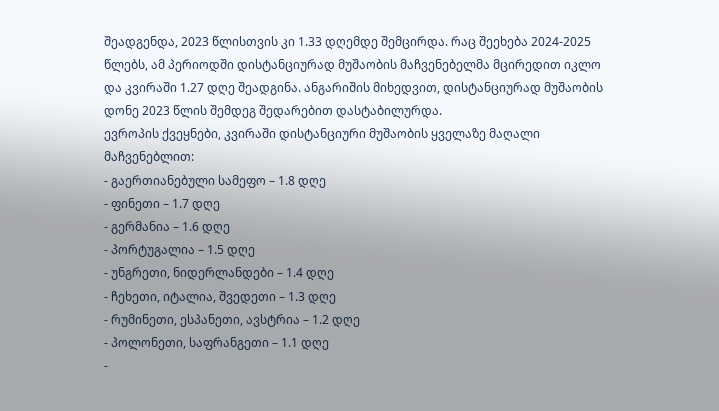შეადგენდა, 2023 წლისთვის კი 1.33 დღემდე შემცირდა. რაც შეეხება 2024-2025 წლებს, ამ პერიოდში დისტანციურად მუშაობის მაჩვენებელმა მცირედით იკლო და კვირაში 1.27 დღე შეადგინა. ანგარიშის მიხედვით, დისტანციურად მუშაობის დონე 2023 წლის შემდეგ შედარებით დასტაბილურდა.
ევროპის ქვეყნები, კვირაში დისტანციური მუშაობის ყველაზე მაღალი მაჩვენებლით:
- გაერთიანებული სამეფო – 1.8 დღე
- ფინეთი – 1.7 დღე
- გერმანია – 1.6 დღე
- პორტუგალია – 1.5 დღე
- უნგრეთი, ნიდერლანდები – 1.4 დღე
- ჩეხეთი, იტალია, შვედეთი – 1.3 დღე
- რუმინეთი, ესპანეთი, ავსტრია – 1.2 დღე
- პოლონეთი, საფრანგეთი – 1.1 დღე
-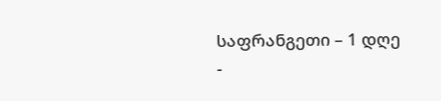საფრანგეთი – 1 დღე
-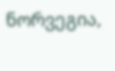ნორვეგია,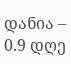დანია – 0.9 დღე